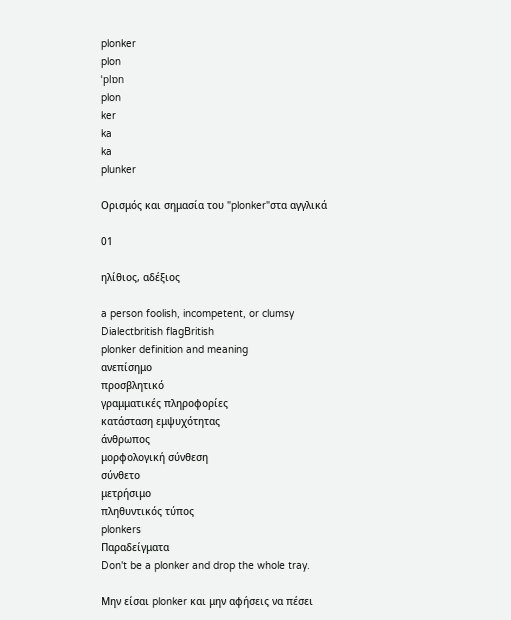plonker
plon
ˈplɒn
plon
ker
ka
ka
plunker

Ορισμός και σημασία του "plonker"στα αγγλικά

01

ηλίθιος, αδέξιος

a person foolish, incompetent, or clumsy
Dialectbritish flagBritish
plonker definition and meaning
ανεπίσημο
προσβλητικό
γραμματικές πληροφορίες
κατάσταση εμψυχότητας
άνθρωπος
μορφολογική σύνθεση
σύνθετο
μετρήσιμο
πληθυντικός τύπος
plonkers
Παραδείγματα
Don't be a plonker and drop the whole tray.

Μην είσαι plonker και μην αφήσεις να πέσει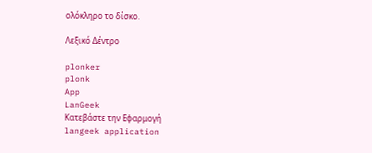ολόκληρο το δίσκο.

Λεξικό Δέντρο

plonker
plonk
App
LanGeek
Κατεβάστε την Εφαρμογή
langeek application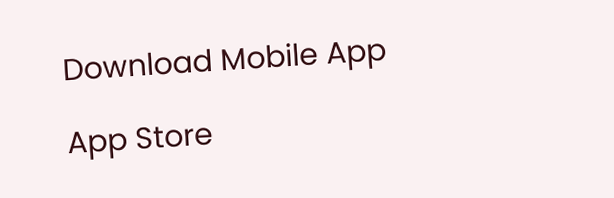Download Mobile App

App Store